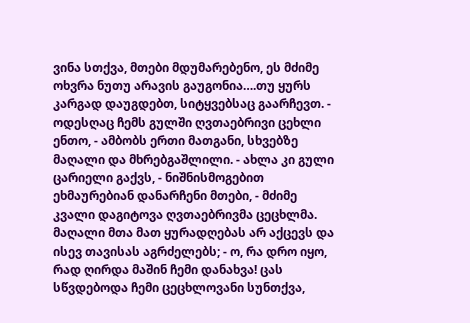ვინა სთქვა, მთები მდუმარებენო, ეს მძიმე ოხვრა ნუთუ არავის გაუგონია….თუ ყურს კარგად დაუგდებთ, სიტყვებსაც გაარჩევთ. - ოდესღაც ჩემს გულში ღვთაებრივი ცეხლი ენთო, - ამბობს ერთი მათგანი, სხვებზე მაღალი და მხრებგაშლილი. - ახლა კი გული ცარიელი გაქვს, - ნიშნისმოგებით ეხმაურებიან დანარჩენი მთები, - მძიმე კვალი დაგიტოვა ღვთაებრივმა ცეცხლმა. მაღალი მთა მათ ყურადღებას არ აქცევს და ისევ თავისას აგრძელებს; - ო, რა დრო იყო, რად ღირდა მაშინ ჩემი დანახვა! ცას სწვდებოდა ჩემი ცეცხლოვანი სუნთქვა,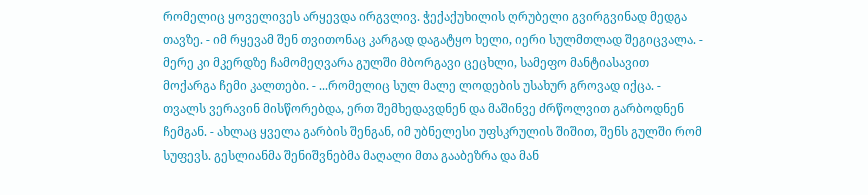რომელიც ყოველივეს არყევდა ირგვლივ. ჭექაქუხილის ღრუბელი გვირგვინად მედგა თავზე. - იმ რყევამ შენ თვითონაც კარგად დაგატყო ხელი, იერი სულმთლად შეგიცვალა. - მერე კი მკერდზე ჩამომეღვარა გულში მბორგავი ცეცხლი, სამეფო მანტიასავით მოქარგა ჩემი კალთები. - ...რომელიც სულ მალე ლოდების უსახურ გროვად იქცა. - თვალს ვერავინ მისწორებდა, ერთ შემხედავდნენ და მაშინვე ძრწოლვით გარბოდნენ ჩემგან. - ახლაც ყველა გარბის შენგან, იმ უბნელესი უფსკრულის შიშით, შენს გულში რომ სუფევს. გესლიანმა შენიშვნებმა მაღალი მთა გააბეზრა და მან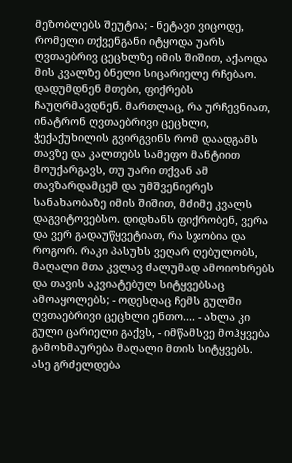მეზობლებს შეუტია; - ნეტავი ვიცოდე, რომელი თქვენგანი იტყოდა უარს ღვთაებრივ ცეცხლზე იმის შიშით, აქაოდა მის კვალზე ბნელი სიცარიელე რჩებაო. დადუმდნენ მთები, ფიქრებს ჩაუღრმავდნენ. მართლაც, რა ურჩევნიათ, ინატრონ ღვთაებრივი ცეცხლი, ჭექაქუხილის გვირგვინს რომ დაადგამს თავზე და კალთებს სამეფო მანტიით მოუქარგავს, თუ უარი თქვან ამ თავზარდამცემ და უმშვენიერეს სანახაობაზე იმის შიშით, მძიმე კვალს დაგვიტოვებსო. დიდხანს ფიქრობენ, ვერა და ვერ გადაუწყვეტიათ, რა სჯობია და როგორ. რაკი პასუხს ვეღარ ღებულობს, მაღალი მთა კვლავ ძალუმად ამოიოხრებს და თავის აკვიატებულ სიტყვებსაც ამოაყოლებს; - ოდესღაც ჩემს გულში ღვთაებრივი ცეცხლი ენთო.... - ახლა კი გული ცარიელი გაქვს, - იმწამსვე მოჰყვება გამოხმაურება მაღალი მთის სიტყვებს. ასე გრძელდება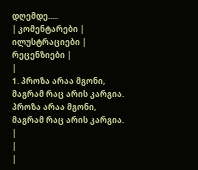დღემდე.....
| კომენტარები |
ილუსტრაციები |
რეცენზიები |
|
1. პროზა არაა მგონი, მაგრამ რაც არის კარგია. პროზა არაა მგონი, მაგრამ რაც არის კარგია.
|
|
|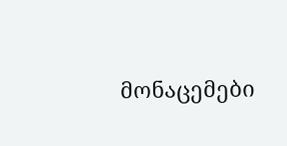მონაცემები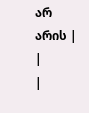არ არის |
|
|